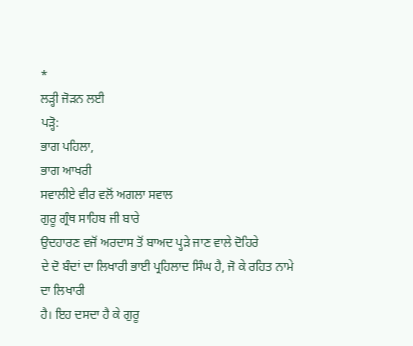*
ਲੜ੍ਹੀ ਜੋੜਨ ਲਈ
ਪੜ੍ਹੋ:
ਭਾਗ ਪਹਿਲਾ,
ਭਾਗ ਆਖਰੀ
ਸਵਾਲੀਏ ਵੀਰ ਵਲੋਂ ਅਗਲਾ ਸਵਾਲ
ਗੁਰੂ ਗ੍ਰੰਥ ਸਾਹਿਬ ਜੀ ਬਾਰੇ
ਉਦਹਾਰਣ ਵਜੋਂ ਅਰਦਾਸ ਤੋਂ ਬਾਅਦ ਪ੍ਹੜੇ ਜਾਣ ਵਾਲੇ ਦੋਹਿਰੇ
ਦੇ ਦੋ ਬੰਦਾਂ ਦਾ ਲਿਖਾਰੀ ਭਾਈ ਪ੍ਰਹਿਲਾਦ ਸਿੰਘ ਹੈ, ਜੋ ਕੇ ਰਹਿਤ ਨਾਮੇ ਦਾ ਲਿਖਾਰੀ
ਹੈ। ਇਹ ਦਸਦਾ ਹੈ ਕੇ ਗੁਰੂ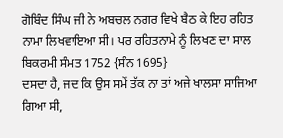ਗੋਬਿੰਦ ਸਿੰਘ ਜੀ ਨੇ ਅਬਚਲ ਨਗਰ ਵਿਖੇ ਬੈਠ ਕੇ ਇਹ ਰਹਿਤ
ਨਾਮਾ ਲਿਖਵਾਇਆ ਸੀ। ਪਰ ਰਹਿਤਨਾਮੇ ਨੂੰ ਲਿਖਣ ਦਾ ਸਾਲ ਬਿਕਰਮੀ ਸੰਮਤ 1752 {ਸੰਨ 1695}
ਦਸਦਾ ਹੈ, ਜਦ ਕਿ ਉਸ ਸਮੇਂ ਤੱਕ ਨਾ ਤਾਂ ਅਜੇ ਖਾਲਸਾ ਸਾਜਿਆ ਗਿਆ ਸੀ,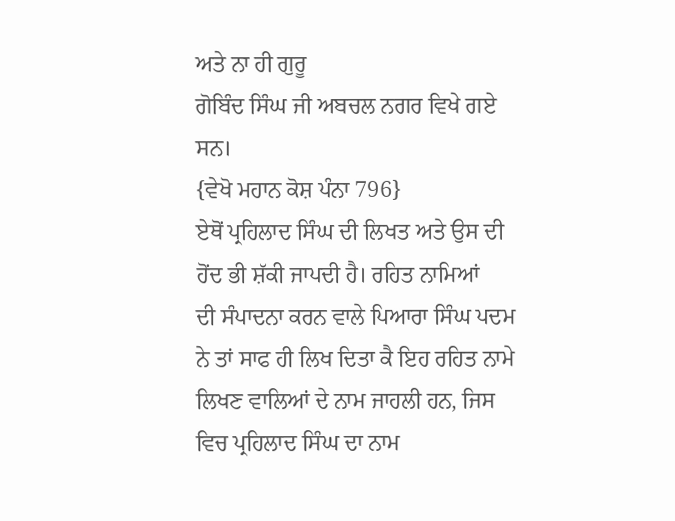ਅਤੇ ਨਾ ਹੀ ਗੁਰੂ
ਗੋਬਿੰਦ ਸਿੰਘ ਜੀ ਅਬਚਲ ਨਗਰ ਵਿਖੇ ਗਏ ਸਨ।
{ਵੇਖੋ ਮਹਾਨ ਕੋਸ਼ ਪੰਨਾ 796}
ਏਥੋਂ ਪ੍ਰਹਿਲਾਦ ਸਿੰਘ ਦੀ ਲਿਖਤ ਅਤੇ ਉਸ ਦੀ ਹੋਂਦ ਭੀ ਸ਼ੱਕੀ ਜਾਪਦੀ ਹੈ। ਰਹਿਤ ਨਾਮਿਆਂ
ਦੀ ਸੰਪਾਦਨਾ ਕਰਨ ਵਾਲੇ ਪਿਆਰਾ ਸਿੰਘ ਪਦਮ ਨੇ ਤਾਂ ਸਾਫ ਹੀ ਲਿਖ ਦਿਤਾ ਕੈ ਇਹ ਰਹਿਤ ਨਾਮੇ
ਲਿਖਣ ਵਾਲਿਆਂ ਦੇ ਨਾਮ ਜਾਹਲੀ ਹਨ, ਜਿਸ ਵਿਚ ਪ੍ਰਹਿਲਾਦ ਸਿੰਘ ਦਾ ਨਾਮ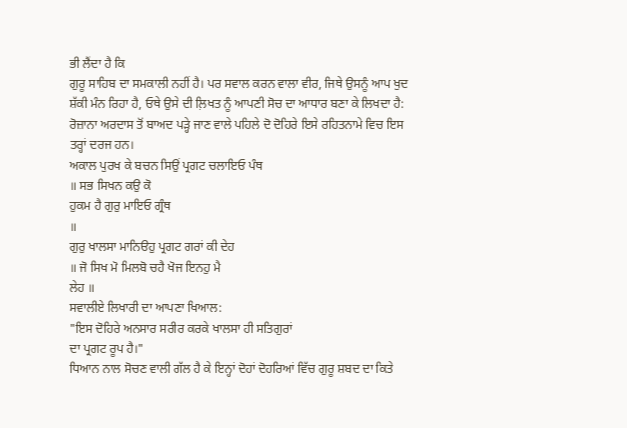ਭੀ ਲੈਂਦਾ ਹੈ ਕਿ
ਗੁਰੂ ਸਾਹਿਬ ਦਾ ਸਮਕਾਲੀ ਨਹੀਂ ਹੈ। ਪਰ ਸਵਾਲ ਕਰਨ ਵਾਲਾ ਵੀਰ, ਜਿਥੇ ਉਸਨੂੰ ਆਪ ਖੁਦ
ਸ਼ੱਕੀ ਮੰਨ ਰਿਹਾ ਹੈ, ਓਥੇ ਉਸੇ ਦੀ ਲ਼ਿਖਤ ਨੂੰ ਆਪਣੀ ਸੋਚ ਦਾ ਆਧਾਰ ਬਣਾ ਕੇ ਲਿਖਦਾ ਹੈ:
ਰੋਜ਼ਾਨਾ ਅਰਦਾਸ ਤੋਂ ਬਾਅਦ ਪੜ੍ਹੇ ਜਾਣ ਵਾਲੇ ਪਹਿਲੇ ਦੋ ਦੋਹਿਰੇ ਇਸੇ ਰਹਿਤਨਾਮੇ ਵਿਚ ਇਸ
ਤਰ੍ਹਾਂ ਦਰਜ ਹਨ।
ਅਕਾਲ ਪੁਰਖ ਕੇ ਬਚਨ ਸਿਉਂ ਪ੍ਰਗਟ ਚਲਾਇਓ ਪੰਥ
॥ ਸਭ ਸਿਖਨ ਕਉ ਕੋ
ਹੁਕਮ ਹੈ ਗੁਰੁ ਮਾਇਓ ਗ੍ਰੰਥ
॥
ਗੁਰੁ ਖਾਲਸਾ ਮਾਨਿੳਹੁ ਪ੍ਰਗਟ ਗਰਾਂ ਕੀ ਦੇਹ
॥ ਜੋ ਸਿਖ ਮੋ ਮਿਲਬੋ ਚਹੈ ਖੋਜ ਇਨਹੁ ਮੈ
ਲੇਹ ॥
ਸਵਾਲੀਏ ਲਿਖਾਰੀ ਦਾ ਆਪਣਾ ਖਿਆਲ:
"ਇਸ ਦੋਹਿਰੇ ਅਨਸਾਰ ਸਰੀਰ ਕਰਕੇ ਖਾਲਸਾ ਹੀ ਸਤਿਗੁਰਾਂ
ਦਾ ਪ੍ਰਗਟ ਰੂਪ ਹੈ।"
ਧਿਆਨ ਨਾਲ ਸੋਚਣ ਵਾਲੀ ਗੱਲ ਹੈ ਕੇ ਇਨ੍ਹਾਂ ਦੋਹਾਂ ਦੋਹਰਿਆਂ ਵਿੱਚ ਗੁਰੂ ਸ਼ਬਦ ਦਾ ਕਿਤੇ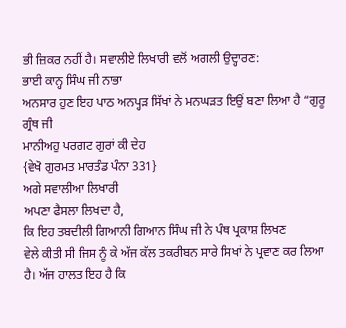ਭੀ ਜ਼ਿਕਰ ਨਹੀਂ ਹੈ। ਸਵਾਲੀਏ ਲਿਖਾਰੀ ਵਲੋਂ ਅਗਲੀ ਉਦ੍ਹਾਰਣ:
ਭਾਈ ਕਾਨ੍ਹ ਸਿੰਘ ਜੀ ਨਾਭਾ
ਅਨਸਾਰ ਹੁਣ ਇਹ ਪਾਠ ਅਨਪ੍ਹੜ ਸਿੱਖਾਂ ਨੇ ਮਨਘੜਤ ਇਉਂ ਬਣਾ ਲਿਆ ਹੈ “ਗੁਰੂ ਗ੍ਰੰਥ ਜੀ
ਮਾਨੀਅਹੁ ਪਰਗਟ ਗੁਰਾਂ ਕੀ ਦੇਹ
{ਵੇਖੋ ਗੁਰਮਤ ਮਾਰਤੰਡ ਪੰਨਾ 331}
ਅਗੇ ਸਵਾਲੀਆ ਲਿਖਾਰੀ
ਅਪਣਾ ਫੈਸਲਾ ਲਿਖਦਾ ਹੈ,
ਕਿ ਇਹ ਤਬਦੀਲੀ ਗਿਆਨੀ ਗਿਆਨ ਸਿੰਘ ਜੀ ਨੇ ਪੰਥ ਪ੍ਰਕਾਸ਼ ਲਿਖਣ
ਵੇਲੇ ਕੀਤੀ ਸੀ ਜਿਸ ਨੂੰ ਕੇ ਅੱਜ ਕੱਲ ਤਕਰੀਬਨ ਸਾਰੇ ਸਿਖਾਂ ਨੇ ਪ੍ਰਵਾਣ ਕਰ ਲਿਆ ਹੈ। ਅੱਜ ਹਾਲਤ ਇਹ ਹੈ ਕਿ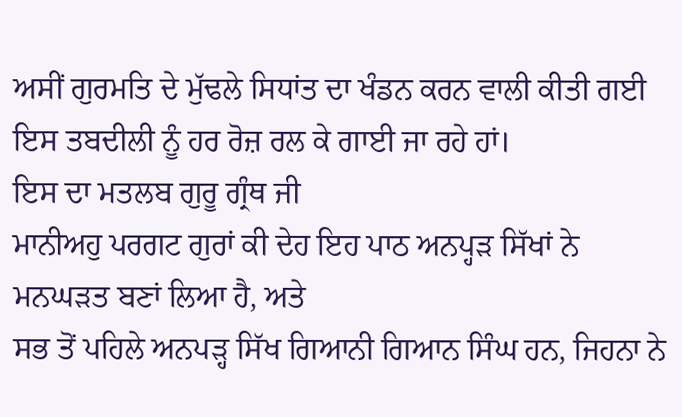ਅਸੀਂ ਗੁਰਮਤਿ ਦੇ ਮੁੱਢਲੇ ਸਿਧਾਂਤ ਦਾ ਖੰਡਨ ਕਰਨ ਵਾਲੀ ਕੀਤੀ ਗਈ
ਇਸ ਤਬਦੀਲੀ ਨੂੰ ਹਰ ਰੋਜ਼ ਰਲ ਕੇ ਗਾਈ ਜਾ ਰਹੇ ਹਾਂ।
ਇਸ ਦਾ ਮਤਲਬ ਗੁਰੂ ਗ੍ਰੰਥ ਜੀ
ਮਾਨੀਅਹੁ ਪਰਗਟ ਗੁਰਾਂ ਕੀ ਦੇਹ ਇਹ ਪਾਠ ਅਨਪ੍ਹੜ ਸਿੱਖਾਂ ਨੇ ਮਨਘੜਤ ਬਣਾਂ ਲਿਆ ਹੈ, ਅਤੇ
ਸਭ ਤੋਂ ਪਹਿਲੇ ਅਨਪੜ੍ਹ ਸਿੱਖ ਗਿਆਨੀ ਗਿਆਨ ਸਿੰਘ ਹਨ, ਜਿਹਨਾ ਨੇ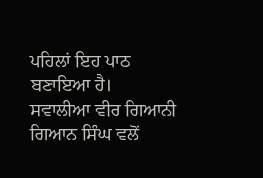ਪਹਿਲਾਂ ਇਹ ਪਾਠ
ਬਣਾਇਆ ਹੈ।
ਸਵਾਲੀਆ ਵੀਰ ਗਿਆਨੀ ਗਿਆਨ ਸਿੰਘ ਵਲੋਂ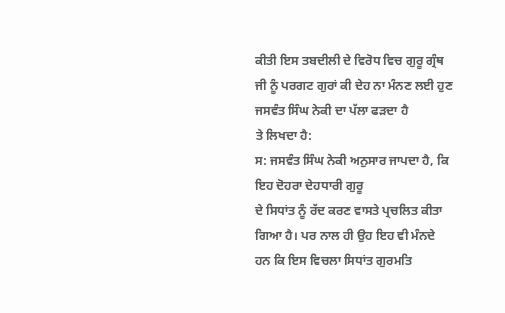ਕੀਤੀ ਇਸ ਤਬਦੀਲੀ ਦੇ ਵਿਰੋਧ ਵਿਚ ਗੁਰੂ ਗ੍ਰੰਥ
ਜੀ ਨੂੰ ਪਰਗਟ ਗੁਰਾਂ ਕੀ ਦੇਹ ਨਾ ਮੰਨਣ ਲਈ ਹੁਣ ਜਸਵੰਤ ਸਿੰਘ ਨੇਕੀ ਦਾ ਪੱਲਾ ਫੜਦਾ ਹੈ
ਤੇ ਲਿਖਦਾ ਹੈ:
ਸ: ਜਸਵੰਤ ਸਿੰਘ ਨੇਕੀ ਅਨੁਸਾਰ ਜਾਪਦਾ ਹੈ, ਕਿ ਇਹ ਦੋਹਰਾ ਦੇਹਧਾਰੀ ਗੁਰੂ
ਦੇ ਸਿਧਾਂਤ ਨੂੰ ਰੱਦ ਕਰਣ ਵਾਸਤੇ ਪ੍ਰਚਲਿਤ ਕੀਤਾ ਗਿਆ ਹੈ। ਪਰ ਨਾਲ ਹੀ ਉਹ ਇਹ ਵੀ ਮੰਨਦੇ
ਹਨ ਕਿ ਇਸ ਵਿਚਲਾ ਸਿਧਾਂਤ ਗੁਰਮਤਿ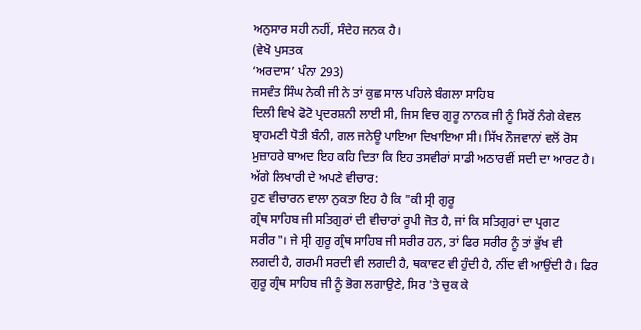ਅਨੁਸਾਰ ਸਹੀ ਨਹੀਂ, ਸੰਦੇਹ ਜਨਕ ਹੈ।
(ਵੇਖੋ ਪੁਸਤਕ
‘ਅਰਦਾਸ’ ਪੰਨਾ 293)
ਜਸਵੰਤ ਸਿੰਘ ਨੇਕੀ ਜੀ ਨੇ ਤਾਂ ਕੁਛ ਸਾਲ ਪਹਿਲੇ ਬੰਗਲਾ ਸਾਹਿਬ
ਦਿਲੀ ਵਿਖੇ ਫੋਟੋ ਪ੍ਰਦਰਸ਼ਨੀ ਲਾਈ ਸੀ, ਜਿਸ ਵਿਚ ਗੁਰੂ ਨਾਨਕ ਜੀ ਨੂੰ ਸਿਰੋਂ ਨੰਗੇ ਕੇਵਲ
ਬ੍ਰਾਹਮਣੀ ਧੋਤੀ ਬੰਨੀ, ਗਲ ਜਨੇਊ ਪਾਇਆ ਦਿਖਾਇਆ ਸੀ। ਸਿੱਖ ਨੌਜਵਾਨਾਂ ਵਲੋਂ ਰੋਸ
ਮੁਜ਼ਾਹਰੇ ਬਾਅਦ ਇਹ ਕਹਿ ਦਿਤਾ ਕਿ ਇਹ ਤਸਵੀਰਾਂ ਸਾਡੀ ਅਠਾਰਵੀਂ ਸਦੀ ਦਾ ਆਰਟ ਹੈ।
ਅੱਗੇ ਲਿਖਾਰੀ ਦੇ ਅਪਣੇ ਵੀਚਾਰ:
ਹੁਣ ਵੀਚਾਰਨ ਵਾਲਾ ਨੁਕਤਾ ਇਹ ਹੈ ਕਿ "ਕੀ ਸ੍ਰੀ ਗੁਰੂ
ਗ੍ਰੰਥ ਸਾਹਿਬ ਜੀ ਸਤਿਗੁਰਾਂ ਦੀ ਵੀਚਾਰਾਂ ਰੂਪੀ ਜੋਤ ਹੈ, ਜਾਂ ਕਿ ਸਤਿਗੁਰਾਂ ਦਾ ਪ੍ਰਗਟ
ਸਰੀਰ"। ਜੇ ਸ੍ਰੀ ਗੁਰੂ ਗ੍ਰੰਥ ਸਾਹਿਬ ਜੀ ਸਰੀਰ ਹਨ, ਤਾਂ ਫਿਰ ਸਰੀਰ ਨੂੰ ਤਾਂ ਭੁੱਖ ਵੀ
ਲਗਦੀ ਹੈ, ਗਰਮੀ ਸਰਦੀ ਵੀ ਲਗਦੀ ਹੈ, ਥਕਾਵਟ ਵੀ ਹੁੰਦੀ ਹੈ, ਨੀਂਦ ਵੀ ਆਉਂਦੀ ਹੈ। ਫਿਰ
ਗੁਰੂ ਗ੍ਰੰਥ ਸਾਹਿਬ ਜੀ ਨੂੰ ਭੋਗ ਲਗਾਉਣੇ, ਸਿਰ 'ਤੇ ਚੁਕ ਕੇ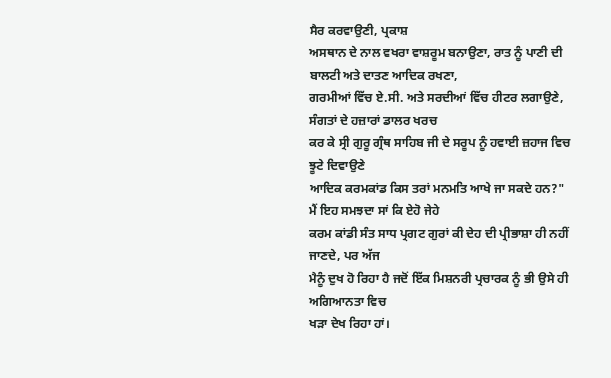ਸੈਰ ਕਰਵਾਉਣੀ, ਪ੍ਰਕਾਸ਼
ਅਸਥਾਨ ਦੇ ਨਾਲ ਵਖਰਾ ਵਾਸ਼ਰੂਮ ਬਨਾਉਣਾ, ਰਾਤ ਨੂੰ ਪਾਣੀ ਦੀ ਬਾਲਟੀ ਅਤੇ ਦਾਤਣ ਆਦਿਕ ਰਖਣਾ,
ਗਰਮੀਆਂ ਵਿੱਚ ਏ.ਸੀ. ਅਤੇ ਸਰਦੀਆਂ ਵਿੱਚ ਹੀਟਰ ਲਗਾਉਣੇ, ਸੰਗਤਾਂ ਦੇ ਹਜ਼ਾਰਾਂ ਡਾਲਰ ਖਰਚ
ਕਰ ਕੇ ਸ੍ਰੀ ਗੁਰੂ ਗ੍ਰੰਥ ਸਾਹਿਬ ਜੀ ਦੇ ਸਰੂਪ ਨੂੰ ਹਵਾਈ ਜ਼ਹਾਜ ਵਿਚ ਝੂਟੇ ਦਿਵਾਉਣੇ
ਆਦਿਕ ਕਰਮਕਾਂਡ ਕਿਸ ਤਰਾਂ ਮਨਮਤਿ ਆਖੇ ਜਾ ਸਕਦੇ ਹਨ?"
ਮੈਂ ਇਹ ਸਮਝਦਾ ਸਾਂ ਕਿ ਏਹੋ ਜੇਹੇ
ਕਰਮ ਕਾਂਡੀ ਸੰਤ ਸਾਧ ਪ੍ਰਗਟ ਗੁਰਾਂ ਕੀ ਦੇਹ ਦੀ ਪ੍ਰੀਭਾਸ਼ਾ ਹੀ ਨਹੀਂ ਜਾਣਦੇ, ਪਰ ਅੱਜ
ਮੈਨੂੰ ਦੁਖ ਹੋ ਰਿਹਾ ਹੈ ਜਦੋਂ ਇੱਕ ਮਿਸ਼ਨਰੀ ਪ੍ਰਚਾਰਕ ਨੂੰ ਭੀ ਉਸੇ ਹੀ ਅਗਿਆਨਤਾ ਵਿਚ
ਖੜਾ ਦੇਖ ਰਿਹਾ ਹਾਂ।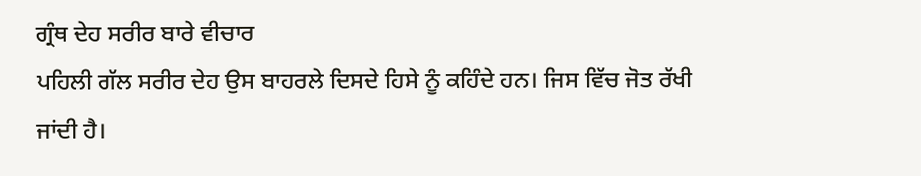ਗ੍ਰੰਥ ਦੇਹ ਸਰੀਰ ਬਾਰੇ ਵੀਚਾਰ
ਪਹਿਲੀ ਗੱਲ ਸਰੀਰ ਦੇਹ ਉਸ ਬਾਹਰਲੇ ਦਿਸਦੇ ਹਿਸੇ ਨੂੰ ਕਹਿੰਦੇ ਹਨ। ਜਿਸ ਵਿੱਚ ਜੋਤ ਰੱਖੀ
ਜਾਂਦੀ ਹੈ।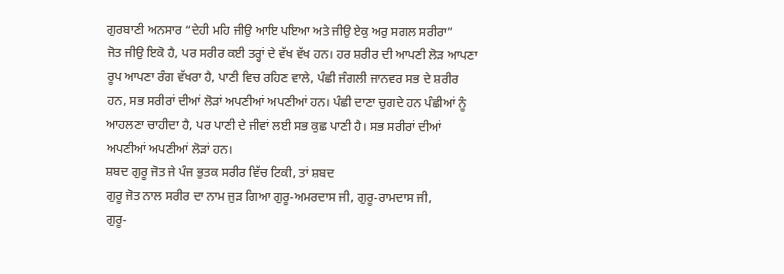ਗੁਰਬਾਣੀ ਅਨਸਾਰ “ਦੇਹੀ ਮਹਿ ਜੀਉ ਆਇ ਪਇਆ ਅਤੇ ਜੀਉ ਏਕੁ ਅਰੁ ਸਗਲ ਸਰੀਰਾ”
ਜੋਤ ਜੀਉ ਇਕੋ ਹੈ, ਪਰ ਸਰੀਰ ਕਈ ਤਰ੍ਹਾਂ ਦੇ ਵੱਖ ਵੱਖ ਹਨ। ਹਰ ਸ਼ਰੀਰ ਦੀ ਆਪਣੀ ਲੋੜ ਆਪਣਾ
ਰੂਪ ਆਪਣਾ ਰੰਗ ਵੱਖਰਾ ਹੈ, ਪਾਣੀ ਵਿਚ ਰਹਿਣ ਵਾਲੇ, ਪੰਛੀ ਜੰਗਲੀ ਜਾਨਵਰ ਸਭ ਦੇ ਸ਼ਰੀਰ
ਹਨ, ਸਭ ਸਰੀਰਾਂ ਦੀਆਂ ਲੋੜਾਂ ਅਪਣੀਆਂ ਅਪਣੀਆਂ ਹਨ। ਪੰਛੀ ਦਾਣਾ ਚੁਗਦੇ ਹਨ ਪੰਛੀਆਂ ਨੂੰ
ਆਹਲਣਾ ਚਾਹੀਦਾ ਹੈ, ਪਰ ਪਾਣੀ ਦੇ ਜੀਵਾਂ ਲਈ ਸਭ ਕੁਛ ਪਾਣੀ ਹੈ। ਸਭ ਸਰੀਰਾਂ ਦੀਆਂ
ਅਪਣੀਆਂ ਅਪਣੀਆਂ ਲੋੜਾਂ ਹਨ।
ਸ਼ਬਦ ਗੁਰੂ ਜੋਤ ਜੇ ਪੰਜ ਭੁਤਕ ਸਰੀਰ ਵਿੱਚ ਟਿਕੀ, ਤਾਂ ਸ਼ਬਦ
ਗੁਰੂ ਜੋਤ ਨਾਲ ਸਰੀਰ ਦਾ ਨਾਮ ਜੁੜ ਗਿਆ ਗੁਰੂ-ਅਮਰਦਾਸ ਜੀ, ਗੁਰੂ-ਰਾਮਦਾਸ ਜੀ,
ਗੁਰੂ-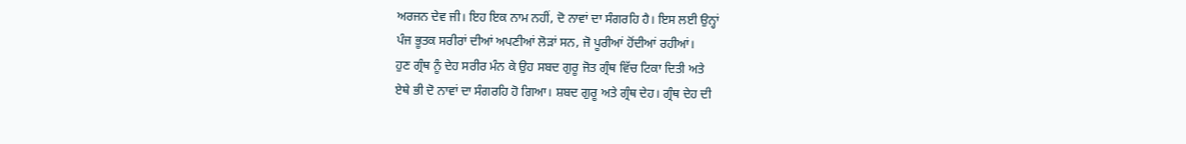ਅਰਜਨ ਦੇਵ ਜੀ। ਇਹ ਇਕ ਨਾਮ ਨਹੀਂ, ਦੋ ਨਾਵਾਂ ਦਾ ਸੰਗਰਹਿ ਹੈ। ਇਸ ਲਈ ਉਨ੍ਹਾਂ
ਪੰਜ ਭੂਤਕ ਸਰੀਰਾਂ ਦੀਆਂ ਅਪਣੀਆਂ ਲੋੜਾਂ ਸਨ, ਜੋ ਪੂਰੀਆਂ ਹੋਂਦੀਆਂ ਰਹੀਆਂ।
ਹੁਣ ਗ੍ਰੰਥ ਨੂੰ ਦੇਹ ਸਰੀਰ ਮੰਨ ਕੇ ਉਹ ਸਬਦ ਗੁਰੂ ਜੋਤ ਗ੍ਰੰਥ ਵਿੱਚ ਟਿਕਾ ਦਿਤੀ ਅਤੇ
ਏਥੇ ਭੀ ਦੋ ਨਾਵਾਂ ਦਾ ਸੰਗਰਹਿ ਹੋ ਗਿਆ। ਸ਼ਬਦ ਗੁਰੂ ਅਤੇ ਗ੍ਰੰਥ ਦੇਹ। ਗ੍ਰੰਥ ਦੇਹ ਦੀ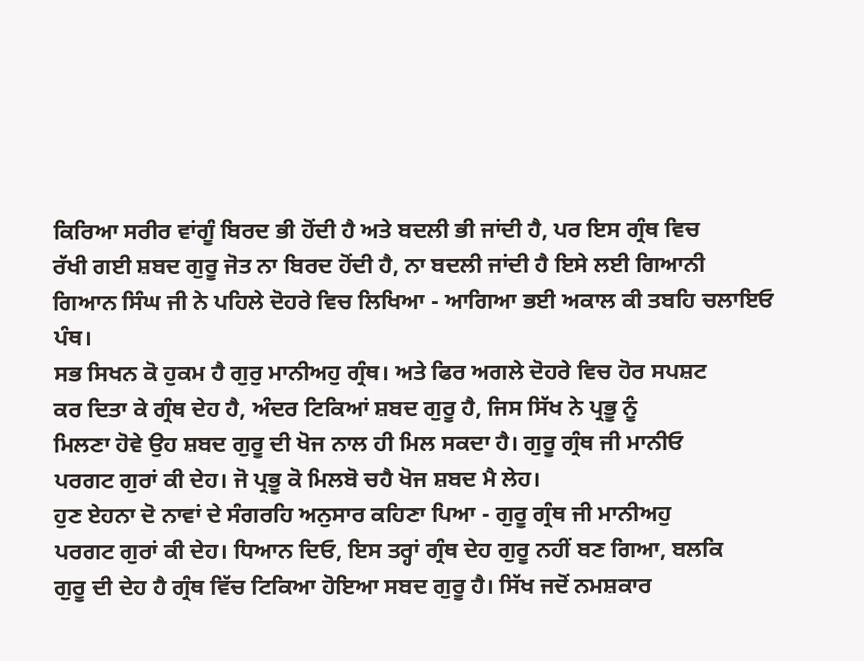ਕਿਰਿਆ ਸਰੀਰ ਵਾਂਗੂੰ ਬਿਰਦ ਭੀ ਹੋਂਦੀ ਹੈ ਅਤੇ ਬਦਲੀ ਭੀ ਜਾਂਦੀ ਹੈ, ਪਰ ਇਸ ਗ੍ਰੰਥ ਵਿਚ
ਰੱਖੀ ਗਈ ਸ਼ਬਦ ਗੁਰੂ ਜੋਤ ਨਾ ਬਿਰਦ ਹੋਂਦੀ ਹੈ, ਨਾ ਬਦਲੀ ਜਾਂਦੀ ਹੈ ਇਸੇ ਲਈ ਗਿਆਨੀ
ਗਿਆਨ ਸਿੰਘ ਜੀ ਨੇ ਪਹਿਲੇ ਦੋਹਰੇ ਵਿਚ ਲਿਖਿਆ - ਆਗਿਆ ਭਈ ਅਕਾਲ ਕੀ ਤਬਹਿ ਚਲਾਇਓ ਪੰਥ।
ਸਭ ਸਿਖਨ ਕੋ ਹੁਕਮ ਹੈ ਗੁਰੁ ਮਾਨੀਅਹੁ ਗ੍ਰੰਥ। ਅਤੇ ਫਿਰ ਅਗਲੇ ਦੋਹਰੇ ਵਿਚ ਹੋਰ ਸਪਸ਼ਟ
ਕਰ ਦਿਤਾ ਕੇ ਗ੍ਰੰਥ ਦੇਹ ਹੈ, ਅੰਦਰ ਟਿਕਿਆਂ ਸ਼ਬਦ ਗੁਰੂ ਹੈ, ਜਿਸ ਸਿੱਖ ਨੇ ਪ੍ਰਭੂ ਨੂੰ
ਮਿਲਣਾ ਹੋਵੇ ਉਹ ਸ਼ਬਦ ਗੁਰੂ ਦੀ ਖੋਜ ਨਾਲ ਹੀ ਮਿਲ ਸਕਦਾ ਹੈ। ਗੁਰੂ ਗ੍ਰੰਥ ਜੀ ਮਾਨੀਓ
ਪਰਗਟ ਗੁਰਾਂ ਕੀ ਦੇਹ। ਜੋ ਪ੍ਰਭੂ ਕੋ ਮਿਲਬੋ ਚਹੈ ਖੋਜ ਸ਼ਬਦ ਮੈ ਲੇਹ।
ਹੁਣ ਏਹਨਾ ਦੋ ਨਾਵਾਂ ਦੇ ਸੰਗਰਹਿ ਅਨੁਸਾਰ ਕਹਿਣਾ ਪਿਆ - ਗੁਰੂ ਗ੍ਰੰਥ ਜੀ ਮਾਨੀਅਹੁ
ਪਰਗਟ ਗੁਰਾਂ ਕੀ ਦੇਹ। ਧਿਆਨ ਦਿਓ, ਇਸ ਤਰ੍ਹਾਂ ਗ੍ਰੰਥ ਦੇਹ ਗੁਰੂ ਨਹੀਂ ਬਣ ਗਿਆ, ਬਲਕਿ
ਗੁਰੂ ਦੀ ਦੇਹ ਹੈ ਗ੍ਰੰਥ ਵਿੱਚ ਟਿਕਿਆ ਹੋਇਆ ਸਬਦ ਗੁਰੂ ਹੈ। ਸਿੱਖ ਜਦੋਂ ਨਮਸ਼ਕਾਰ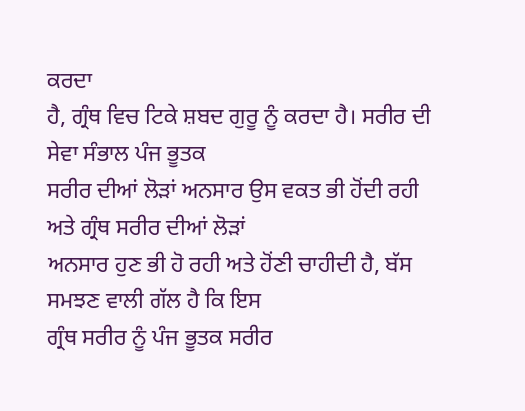ਕਰਦਾ
ਹੈ, ਗ੍ਰੰਥ ਵਿਚ ਟਿਕੇ ਸ਼ਬਦ ਗੁਰੂ ਨੂੰ ਕਰਦਾ ਹੈ। ਸਰੀਰ ਦੀ ਸੇਵਾ ਸੰਭਾਲ ਪੰਜ ਭੂਤਕ
ਸਰੀਰ ਦੀਆਂ ਲੋੜਾਂ ਅਨਸਾਰ ਉਸ ਵਕਤ ਭੀ ਹੋਂਦੀ ਰਹੀ ਅਤੇ ਗ੍ਰੰਥ ਸਰੀਰ ਦੀਆਂ ਲੋੜਾਂ
ਅਨਸਾਰ ਹੁਣ ਭੀ ਹੋ ਰਹੀ ਅਤੇ ਹੋਂਣੀ ਚਾਹੀਦੀ ਹੈ, ਬੱਸ ਸਮਝਣ ਵਾਲੀ ਗੱਲ ਹੈ ਕਿ ਇਸ
ਗ੍ਰੰਥ ਸਰੀਰ ਨੂੰ ਪੰਜ ਭੂਤਕ ਸਰੀਰ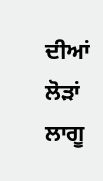ਦੀਆਂ ਲੋੜਾਂ ਲਾਗੂ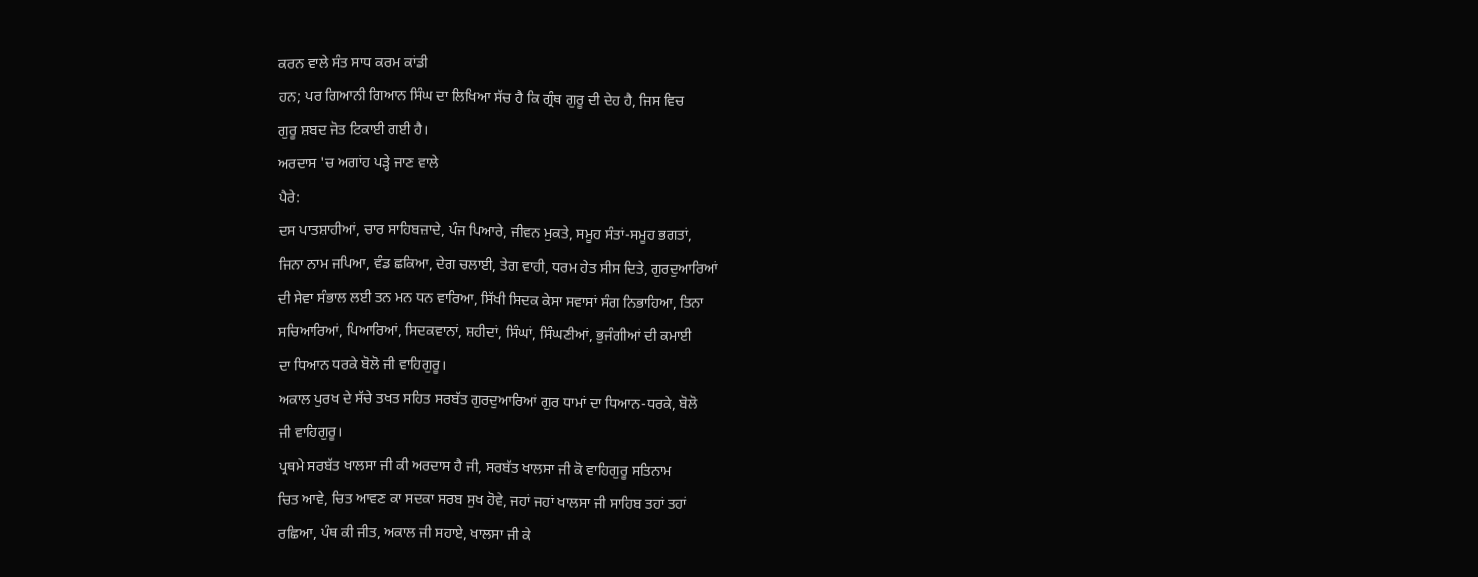ਕਰਨ ਵਾਲੇ ਸੰਤ ਸਾਧ ਕਰਮ ਕਾਂਡੀ
ਹਨ; ਪਰ ਗਿਆਨੀ ਗਿਆਨ ਸਿੰਘ ਦਾ ਲਿਖਿਆ ਸੱਚ ਹੈ ਕਿ ਗ੍ਰੰਥ ਗੁਰੂ ਦੀ ਦੇਹ ਹੈ, ਜਿਸ ਵਿਚ
ਗੁਰੂ ਸ਼ਬਦ ਜੋਤ ਟਿਕਾਈ ਗਈ ਹੈ।
ਅਰਦਾਸ 'ਚ ਅਗਾਂਹ ਪੜ੍ਹੇ ਜਾਣ ਵਾਲੇ
ਪੈਰੇ:
ਦਸ ਪਾਤਸ਼ਾਹੀਆਂ, ਚਾਰ ਸਾਹਿਬਜ਼ਾਦੇ, ਪੰਜ ਪਿਆਰੇ, ਜੀਵਨ ਮੁਕਤੇ, ਸਮੂਹ ਸੰਤਾਂ-ਸਮੂਹ ਭਗਤਾਂ,
ਜਿਨਾ ਨਾਮ ਜਪਿਆ, ਵੰਡ ਛਕਿਆ, ਦੇਗ ਚਲਾਈ, ਤੇਗ ਵਾਹੀ, ਧਰਮ ਹੇਤ ਸੀਸ ਦਿਤੇ, ਗੁਰਦੁਆਰਿਆਂ
ਦੀ ਸੇਵਾ ਸੰਭਾਲ ਲਈ ਤਨ ਮਨ ਧਨ ਵਾਰਿਆ, ਸਿੱਖੀ ਸਿਦਕ ਕੇਸਾ ਸਵਾਸਾਂ ਸੰਗ ਨਿਭਾਹਿਆ, ਤਿਨਾ
ਸਚਿਆਰਿਆਂ, ਪਿਆਰਿਆਂ, ਸਿਦਕਵਾਨਾਂ, ਸ਼ਹੀਦਾਂ, ਸਿੰਘਾਂ, ਸਿੰਘਣੀਆਂ, ਭੁਜੰਗੀਆਂ ਦੀ ਕਮਾਈ
ਦਾ ਧਿਆਨ ਧਰਕੇ ਬੋਲੋ ਜੀ ਵਾਹਿਗੁਰੂ।
ਅਕਾਲ ਪੁਰਖ ਦੇ ਸੱਚੇ ਤਖਤ ਸਹਿਤ ਸਰਬੱਤ ਗੁਰਦੁਆਰਿਆਂ ਗੁਰ ਧਾਮਾਂ ਦਾ ਧਿਆਨ-ਧਰਕੇ, ਬੋਲੋ
ਜੀ ਵਾਹਿਗੁਰੂ।
ਪ੍ਰਥਮੇ ਸਰਬੱਤ ਖਾਲਸਾ ਜੀ ਕੀ ਅਰਦਾਸ ਹੈ ਜੀ, ਸਰਬੱਤ ਖਾਲਸਾ ਜੀ ਕੋ ਵਾਹਿਗੁਰੂ ਸਤਿਨਾਮ
ਚਿਤ ਆਵੇ, ਚਿਤ ਆਵਣ ਕਾ ਸਦਕਾ ਸਰਬ ਸੁਖ ਹੋਵੇ, ਜਹਾਂ ਜਹਾਂ ਖਾਲਸਾ ਜੀ ਸਾਹਿਬ ਤਹਾਂ ਤਹਾਂ
ਰਛਿਆ, ਪੰਥ ਕੀ ਜੀਤ, ਅਕਾਲ ਜੀ ਸਹਾਏ, ਖਾਲਸਾ ਜੀ ਕੇ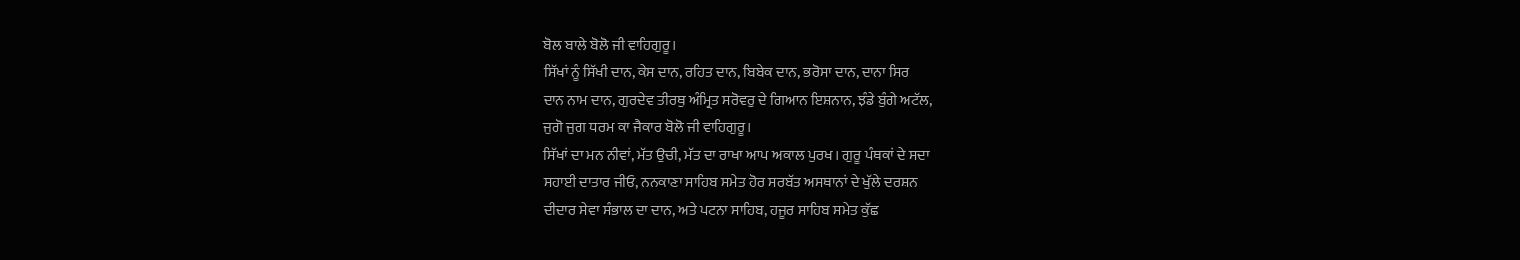ਬੋਲ ਬਾਲੇ ਬੋਲੋ ਜੀ ਵਾਹਿਗੁਰੂ।
ਸਿੱਖਾਂ ਨੂੰ ਸਿੱਖੀ ਦਾਨ, ਕੇਸ ਦਾਨ, ਰਹਿਤ ਦਾਨ, ਬਿਬੇਕ ਦਾਨ, ਭਰੋਸਾ ਦਾਨ, ਦਾਨਾ ਸਿਰ
ਦਾਨ ਨਾਮ ਦਾਨ, ਗੁਰਦੇਵ ਤੀਰਥੁ ਅੰਮ੍ਰਿਤ ਸਰੋਵਰੁ ਦੇ ਗਿਆਨ ਇਸ਼ਨਾਨ, ਝੰਡੇ ਬੁੰਗੇ ਅਟੱਲ,
ਜੁਗੋ ਜੁਗ ਧਰਮ ਕਾ ਜੈਕਾਰ ਬੋਲੋ ਜੀ ਵਾਹਿਗੁਰੂ।
ਸਿੱਖਾਂ ਦਾ ਮਨ ਨੀਵਾਂ, ਮੱਤ ਉਚੀ, ਮੱਤ ਦਾ ਰਾਖਾ ਆਪ ਅਕਾਲ ਪੁਰਖ। ਗੁਰੂ ਪੰਥਕਾਂ ਦੇ ਸਦਾ
ਸਹਾਈ ਦਾਤਾਰ ਜੀਓ, ਨਨਕਾਣਾ ਸਾਹਿਬ ਸਮੇਤ ਹੋਰ ਸਰਬੱਤ ਅਸਥਾਨਾਂ ਦੇ ਖੁੱਲੇ ਦਰਸ਼ਨ
ਦੀਦਾਰ ਸੇਵਾ ਸੰਭਾਲ ਦਾ ਦਾਨ, ਅਤੇ ਪਟਨਾ ਸਾਹਿਬ, ਹਜੂਰ ਸਾਹਿਬ ਸਮੇਤ ਕੁੱਛ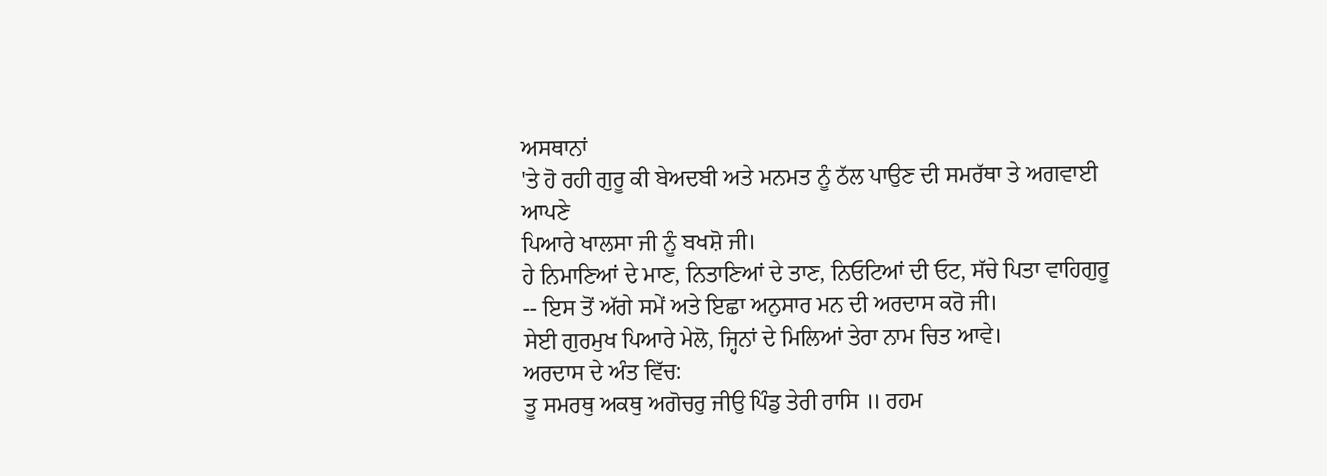ਅਸਥਾਨਾਂ
'ਤੇ ਹੋ ਰਹੀ ਗੁਰੂ ਕੀ ਬੇਅਦਬੀ ਅਤੇ ਮਨਮਤ ਨੂੰ ਠੱਲ ਪਾਉਣ ਦੀ ਸਮਰੱਥਾ ਤੇ ਅਗਵਾਈ ਆਪਣੇ
ਪਿਆਰੇ ਖਾਲਸਾ ਜੀ ਨੂੰ ਬਖਸ਼ੋ ਜੀ।
ਹੇ ਨਿਮਾਣਿਆਂ ਦੇ ਮਾਣ, ਨਿਤਾਣਿਆਂ ਦੇ ਤਾਣ, ਨਿਓਟਿਆਂ ਦੀ ਓਟ, ਸੱਚੇ ਪਿਤਾ ਵਾਹਿਗੁਰੂ
-- ਇਸ ਤੋਂ ਅੱਗੇ ਸਮੇਂ ਅਤੇ ਇਛਾ ਅਨੁਸਾਰ ਮਨ ਦੀ ਅਰਦਾਸ ਕਰੋ ਜੀ।
ਸੇਈ ਗੁਰਮੁਖ ਪਿਆਰੇ ਮੇਲੋ, ਜ੍ਹਿਨਾਂ ਦੇ ਮਿਲਿਆਂ ਤੇਰਾ ਨਾਮ ਚਿਤ ਆਵੇ।
ਅਰਦਾਸ ਦੇ ਅੰਤ ਵਿੱਚ:
ਤੂ ਸਮਰਥੁ ਅਕਥੁ ਅਗੋਚਰੁ ਜੀਉ ਪਿੰਡੁ ਤੇਰੀ ਰਾਸਿ ॥ ਰਹਮ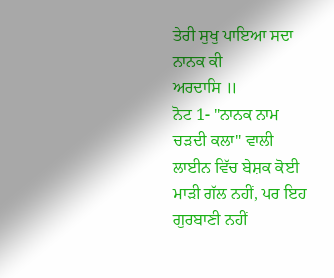ਤੇਰੀ ਸੁਖੁ ਪਾਇਆ ਸਦਾ ਨਾਨਕ ਕੀ
ਅਰਦਾਸਿ ॥
ਨੋਟ 1- "ਨਾਨਕ ਨਾਮ ਚੜਦੀ ਕਲਾ" ਵਾਲੀ ਲਾਈਨ ਵਿੱਚ ਬੇਸ਼ਕ ਕੋਈ ਮਾੜੀ ਗੱਲ ਨਹੀਂ, ਪਰ ਇਹ
ਗੁਰਬਾਣੀ ਨਹੀਂ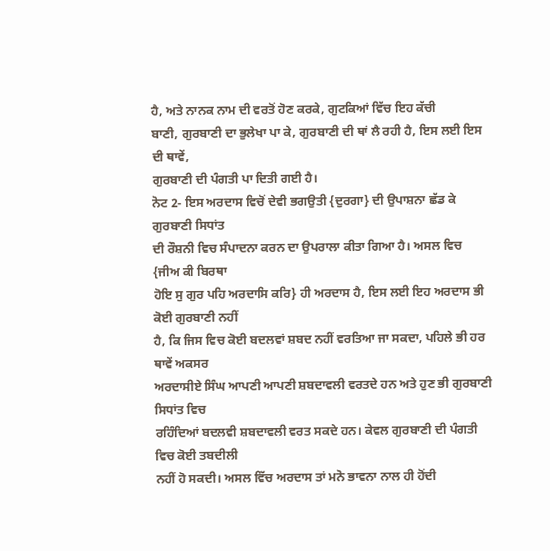ਹੈ, ਅਤੇ ਨਾਨਕ ਨਾਮ ਦੀ ਵਰਤੋਂ ਹੋਣ ਕਰਕੇ, ਗੁਟਕਿਆਂ ਵਿੱਚ ਇਹ ਕੱਚੀ
ਬਾਣੀ, ਗੁਰਬਾਣੀ ਦਾ ਭੁਲੇਖਾ ਪਾ ਕੇ, ਗੁਰਬਾਣੀ ਦੀ ਥਾਂ ਲੈ ਰਹੀ ਹੈ, ਇਸ ਲਈ ਇਸ ਦੀ ਥਾਵੇਂ,
ਗੁਰਬਾਣੀ ਦੀ ਪੰਗਤੀ ਪਾ ਦਿਤੀ ਗਈ ਹੈ।
ਨੋਟ 2- ਇਸ ਅਰਦਾਸ ਵਿਚੋਂ ਦੇਵੀ ਭਗਉਤੀ {ਦੁਰਗਾ} ਦੀ ਉਪਾਸ਼ਨਾ ਛੱਡ ਕੇ ਗੁਰਬਾਣੀ ਸਿਧਾਂਤ
ਦੀ ਰੌਸ਼ਨੀ ਵਿਚ ਸੰਪਾਦਨਾ ਕਰਨ ਦਾ ਉਪਰਾਲਾ ਕੀਤਾ ਗਿਆ ਹੈ। ਅਸਲ ਵਿਚ {ਜੀਅ ਕੀ ਬਿਰਥਾ
ਹੋਇ ਸੁ ਗੁਰ ਪਹਿ ਅਰਦਾਸਿ ਕਰਿ} ਹੀ ਅਰਦਾਸ ਹੈ, ਇਸ ਲਈ ਇਹ ਅਰਦਾਸ ਭੀ ਕੋਈ ਗੁਰਬਾਣੀ ਨਹੀਂ
ਹੈ, ਕਿ ਜਿਸ ਵਿਚ ਕੋਈ ਬਦਲਵਾਂ ਸ਼ਬਦ ਨਹੀਂ ਵਰਤਿਆ ਜਾ ਸਕਦਾ, ਪਹਿਲੇ ਭੀ ਹਰ ਥਾਵੇਂ ਅਕਸਰ
ਅਰਦਾਸੀਏ ਸਿੰਘ ਆਪਣੀ ਆਪਣੀ ਸ਼ਬਦਾਵਲੀ ਵਰਤਦੇ ਹਨ ਅਤੇ ਹੁਣ ਭੀ ਗੁਰਬਾਣੀ ਸਿਧਾਂਤ ਵਿਚ
ਰਹਿੰਦਿਆਂ ਬਦਲਵੀ ਸ਼ਬਦਾਵਲੀ ਵਰਤ ਸਕਦੇ ਹਨ। ਕੇਵਲ ਗੁਰਬਾਣੀ ਦੀ ਪੰਗਤੀ ਵਿਚ ਕੋਈ ਤਬਦੀਲੀ
ਨਹੀਂ ਹੋ ਸਕਦੀ। ਅਸਲ ਵਿੱਚ ਅਰਦਾਸ ਤਾਂ ਮਨੋ ਭਾਵਨਾ ਨਾਲ ਹੀ ਹੋਂਦੀ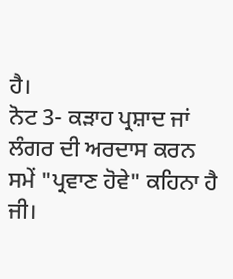ਹੈ।
ਨੋਟ 3- ਕੜਾਹ ਪ੍ਰਸ਼ਾਦ ਜਾਂ ਲੰਗਰ ਦੀ ਅਰਦਾਸ ਕਰਨ ਸਮੇਂ "ਪ੍ਰਵਾਣ ਹੋਵੇ" ਕਹਿਨਾ ਹੈ ਜੀ।